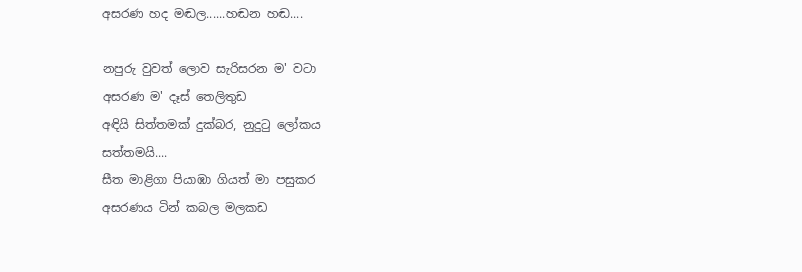අසරණ හද මඬල......හඬන හඬ....

නපුරු වුවත් ලොව සැරිසරන ම' වටා
අසරණ ම' දෑස් තෙලිතුඩ
අඳියි සිත්තමක් දුක්බර, නුදු‍ටු ලෝකය
සත්තමයි....
සීත මාළිගා පියාඹා ගියත් මා පසුකර
අසරණය ටින් කබල මලකඩ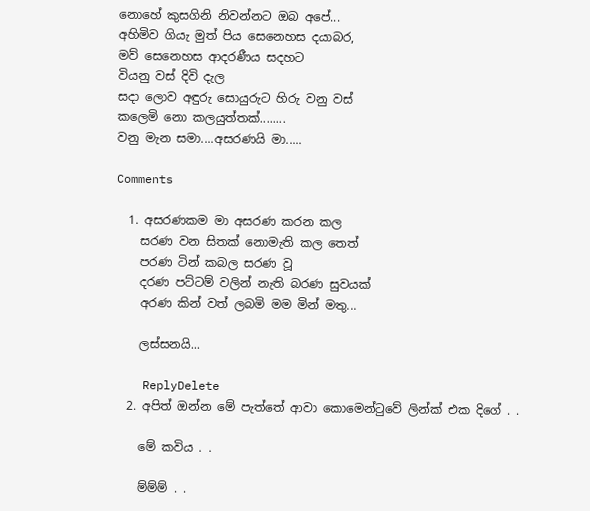නොහේ කුසගිනි නිවන්නට ඔබ අපේ...
අහිමිව ගියැ මුත් පිය සෙනෙහස දයාබර,
මව් සෙනෙහස ආදරණීය සදහට
වියනු වස් දිවි දැල
සදා ලොව අඳුරු සොයුරුට හිරු වනු වස්
කලෙමි නො කලයුත්තක්........
වනු මැන සමා....අසරණයි මා.....

Comments

  1. අසරණකම මා අසරණ කරන කල
    සරණ වන සිතක් නොමැති කල තෙත්
    පරණ ටින් කබල සරණ වූ
    දරණ පට්ටම් වලින් නැති බරණ සුවයක්
    අරණ කින් වත් ලබමි මම මින් මතු...

    ලස්සනයි...

    ReplyDelete
  2. අපිත් ඔන්න මේ පැත්තේ ආවා කොමෙන්ටුවේ ලින්ක් එක දිගේ . .

    මේ කවිය . .

    ම්ම්ම් . .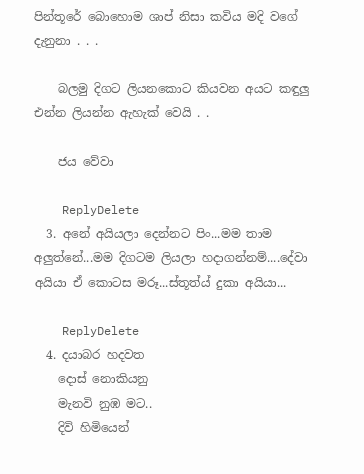පින්තූරේ බොහොම ශාප් නිසා කවිය මදි වගේ දැනුනා . . .

    බලමු දිගට ලියනකොට කියවන අයට කඳුලු එන්න ලියන්න ඇහැක් වෙයි . .

    ජය වේවා

    ReplyDelete
  3. අනේ අයියලා දෙන්නට පිං...මම තාම අලුත්නේ...මම දිගටම ලියලා හදාගන්නම්....දේවා අයියා ඒ කොටස මරූ...ස්තූත්ය් දුකා අයියා...

    ReplyDelete
  4. දයාබර හදවත
    දොස් නොකියනු
    මැනවි නුඹ මට..
    දිවි හිමියෙන්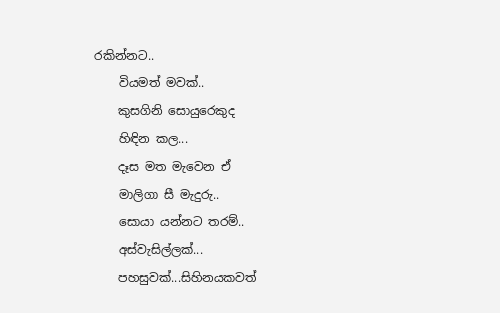රකින්නට..
    වියමත් මවක්..
    කුසගිනි සොයුරෙකුද
    හිඳින කල...
    දෑස මත මැවෙන ඒ
    මාලිගා සී මැදුරු..
    සොයා යන්නට තරම්..
    අස්වැසිල්ලක්...
    පහසුවක්...සිහිනයකවත්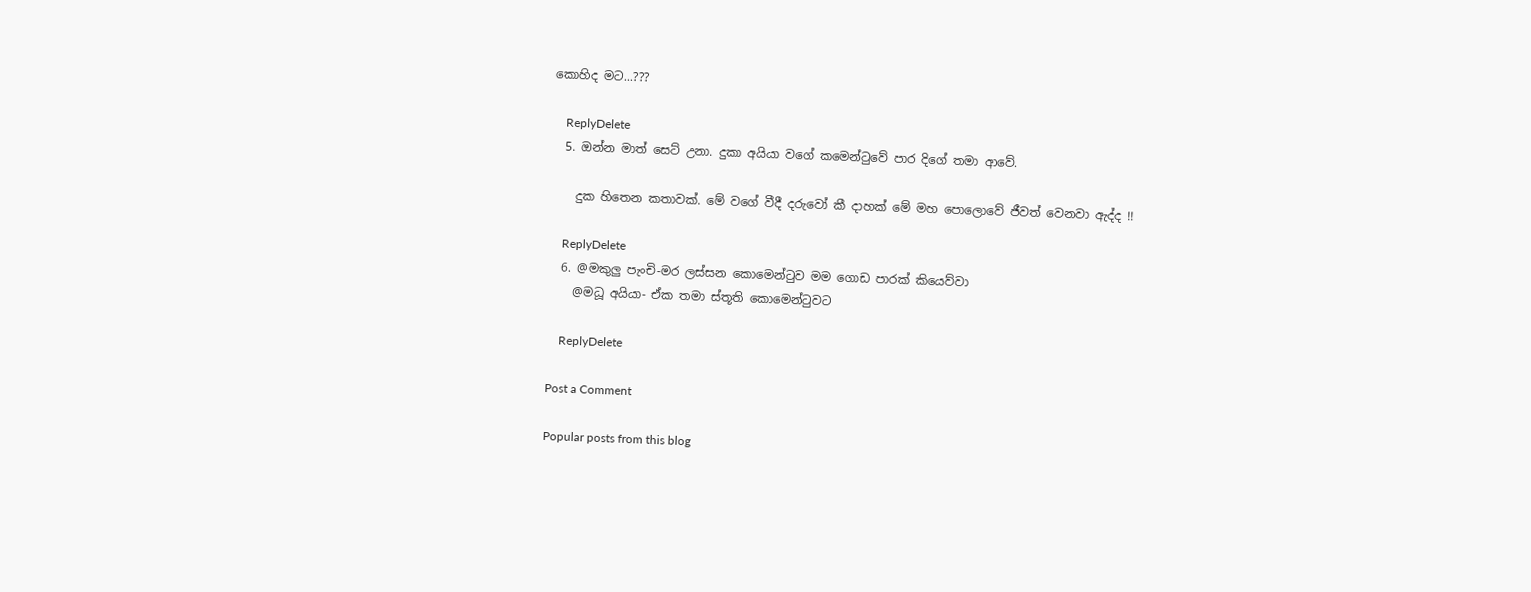කොහිද මට...???

    ReplyDelete
  5. ඔන්න මාත් සෙට් උනා. දුකා අයියා වගේ කමෙන්ටුවේ පාර දිගේ තමා ආවේ.

    දුක හිතෙන කතාවක්. මේ වගේ වීදී දරුවෝ කී දාහක් මේ මහ පොලොවේ ජීවත් වෙනවා ඇද්ද !!

    ReplyDelete
  6. @මකුලු පැංචි-මර ලස්සන කොමෙන්‍ටුව මම ගොඩ පාරක් කියෙව්වා
    @මධූ අයියා- ඒක තමා ස්තූති කොමෙන්‍ටුවට

    ReplyDelete

Post a Comment

Popular posts from this blog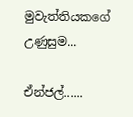මුවැත්තියකගේ උණුසුම...

ඒන්ජල්......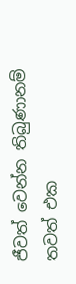ජීවත් වෙන්න තිබුණානම් තවත් එක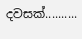දවසක්..........